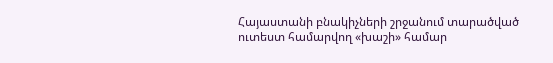Հայաստանի բնակիչների շրջանում տարածված ուտեստ համարվող «խաշի» համար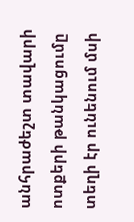անհրաժեշտ տավարի ոտքերի թանկացումը տեղի էր ունենում մսի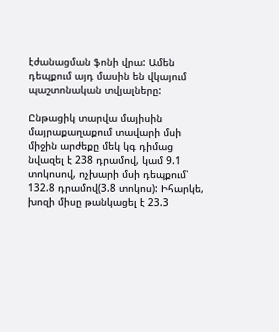էժանացման ֆոնի վրա: Ամեն դեպքում այդ մասին են վկայում պաշտոնական տվյալները:

Ընթացիկ տարվա մայիսին մայրաքաղաքում տավարի մսի միջին արժեքը մեկ կգ դիմաց նվազել է 238 դրամով, կամ 9.1 տոկոսով, ոչխարի մսի դեպքում՝ 132.8 դրամով(3.8 տոկոս): Իհարկե, խոզի միսը թանկացել է 23.3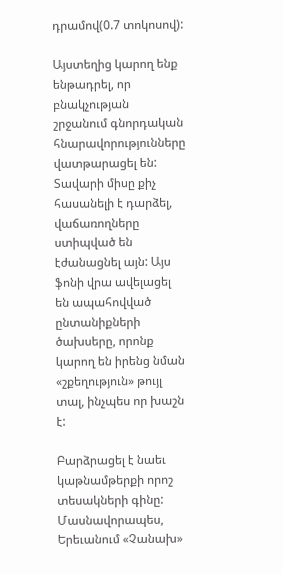դրամով(0.7 տոկոսով):

Այստեղից կարող ենք ենթադրել, որ բնակչության շրջանում գնորդական հնարավորությունները վատթարացել են: Տավարի միսը քիչ հասանելի է դարձել, վաճառողները ստիպված են էժանացնել այն: Այս ֆոնի վրա ավելացել են ապահովված ընտանիքների ծախսերը, որոնք կարող են իրենց նման «շքեղություն» թույլ տալ, ինչպես որ խաշն է:

Բարձրացել է նաեւ կաթնամթերքի որոշ տեսակների գինը: Մասնավորապես, Երեւանում «Չանախ»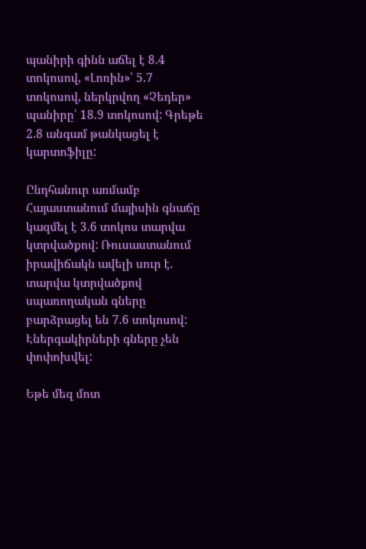պանիրի գինն աճել է 8.4 տոկոսով, «Լոռին»՝ 5.7 տոկոսով, ներկրվող «Չեդեր» պանիրը՝ 18.9 տոկոսով: Գրեթե 2.8 անգամ թանկացել է կարտոֆիլը:

Ընդհանուր առմամբ Հայաստանում մայիսին գնաճը կազմել է 3.6 տոկոս տարվա կտրվածքով: Ռուսաստանում իրավիճակն ավելի սուր է. տարվա կտրվածքով սպառողական գները բարձրացել են 7.6 տոկոսով: Էներգակիրների գները չեն փոփոխվել:

Եթե մեզ մոտ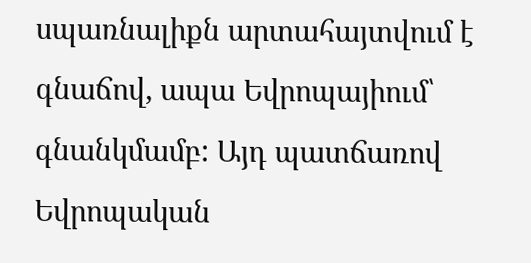սպառնալիքն արտահայտվում է գնաճով, ապա Եվրոպայիում՝ գնանկմամբ: Այդ պատճառով Եվրոպական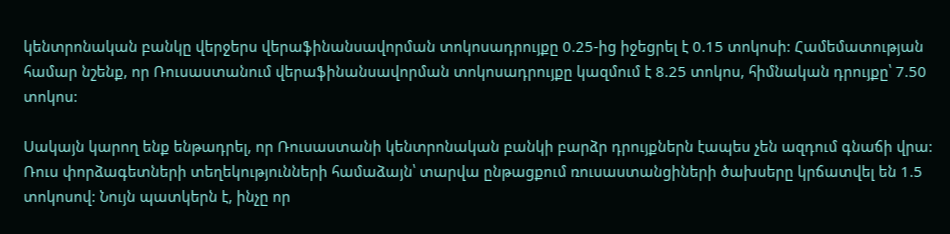կենտրոնական բանկը վերջերս վերաֆինանսավորման տոկոսադրույքը 0.25-ից իջեցրել է 0.15 տոկոսի: Համեմատության համար նշենք, որ Ռուսաստանում վերաֆինանսավորման տոկոսադրույքը կազմում է 8.25 տոկոս, հիմնական դրույքը՝ 7.50 տոկոս:

Սակայն կարող ենք ենթադրել, որ Ռուսաստանի կենտրոնական բանկի բարձր դրույքներն էապես չեն ազդում գնաճի վրա: Ռուս փորձագետների տեղեկությունների համաձայն՝ տարվա ընթացքում ռուսաստանցիների ծախսերը կրճատվել են 1.5 տոկոսով: Նույն պատկերն է, ինչը որ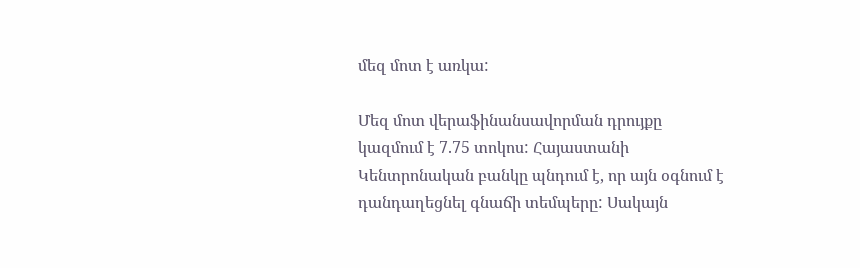մեզ մոտ է առկա:

Մեզ մոտ վերաֆինանսավորման դրույքը կազմում է 7.75 տոկոս: Հայաստանի Կենտրոնական բանկը պնդում է, որ այն օգնում է դանդաղեցնել գնաճի տեմպերը: Սակայն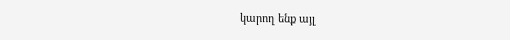կարող ենք այլ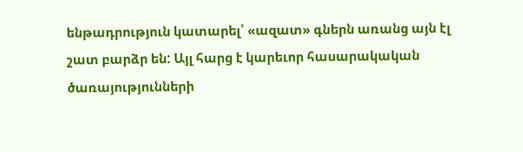ենթադրություն կատարել՝ «ազատ» գներն առանց այն էլ շատ բարձր են: Այլ հարց է կարեւոր հասարակական ծառայությունների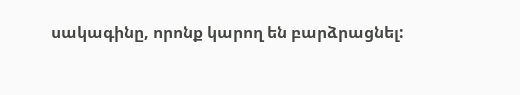սակագինը, որոնք կարող են բարձրացնել: